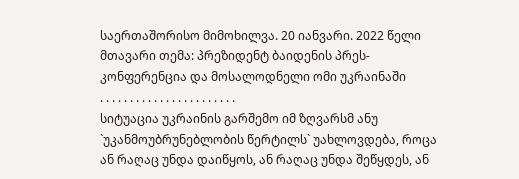საერთაშორისო მიმოხილვა. 20 იანვარი. 2022 წელი
მთავარი თემა: პრეზიდენტ ბაიდენის პრეს-კონფერენცია და მოსალოდნელი ომი უკრაინაში
. . . . . . . . . . . . . . . . . . . . . . .
სიტუაცია უკრაინის გარშემო იმ ზღვარსმ ანუ `უკანმოუბრუნებლობის წერტილს` უახლოვდება, როცა ან რაღაც უნდა დაიწყოს, ან რაღაც უნდა შეწყდეს, ან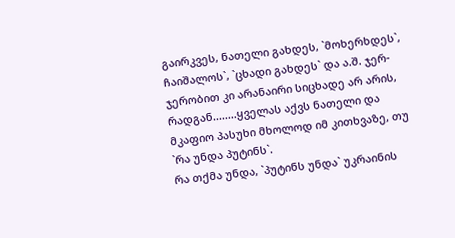გაირკვეს, ნათელი გახდეს, `მოხერხდეს`, ჩაიშალოს`, `ცხადი გახდეს` და ა.შ. ჯერ-ჯერობით კი არანაირი სიცხადე არ არის, რადგან........ყველას აქვს ნათელი და მკაფიო პასუხი მხოლოდ იმ კითხვაზე, თუ `რა უნდა პუტინს`.
რა თქმა უნდა, `პუტინს უნდა` უკრაინის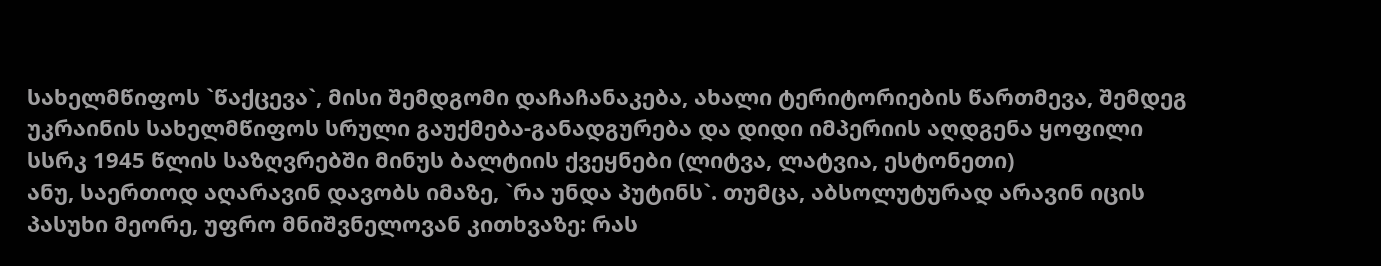სახელმწიფოს `წაქცევა`, მისი შემდგომი დაჩაჩანაკება, ახალი ტერიტორიების წართმევა, შემდეგ უკრაინის სახელმწიფოს სრული გაუქმება-განადგურება და დიდი იმპერიის აღდგენა ყოფილი სსრკ 1945 წლის საზღვრებში მინუს ბალტიის ქვეყნები (ლიტვა, ლატვია, ესტონეთი)
ანუ, საერთოდ აღარავინ დავობს იმაზე, `რა უნდა პუტინს`. თუმცა, აბსოლუტურად არავინ იცის პასუხი მეორე, უფრო მნიშვნელოვან კითხვაზე: რას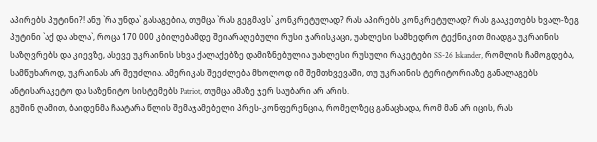აპირებს პუტინი?! ანუ `რა უნდა` გასაგებია, თუმცა `რას გეგმავს` კონკრეტულად? რას აპირებს კონკრეტულად? რას გააკეთებს ხვალ-ზეგ პუტინი `აქ და ახლა`, როცა 170 000 კბილებამდე შეიარაღებული რუსი ჯარისკაცი, უახლესი სამხედრო ტექნიკით მიადგა უკრაინის საზღვრებს და კიევზე, ასევე უკრაინის სხვა ქალაქებზე დამიზნებულია უახლესი რუსული რაკეტები SS-26 Iskander, რომლის ჩამოგდება, სამწუხაროდ, უკრაინას არ შეუძლია. ამერიკას შეეძლება მხოლოდ იმ შემთხვევაში, თუ უკრაინის ტერიტორიაზე განალაგებს ანტისარაკეტო და საზენიტო სისტემებს Patriot, თუმცა ამაზე ჯერ საუბარი არ არის.
გუშინ ღამით, ბაიდენმა ჩაატარა წლის შემაჯამებელი პრეს-კონფერენცია, რომელზეც განაცხადა, რომ მან არ იცის, რას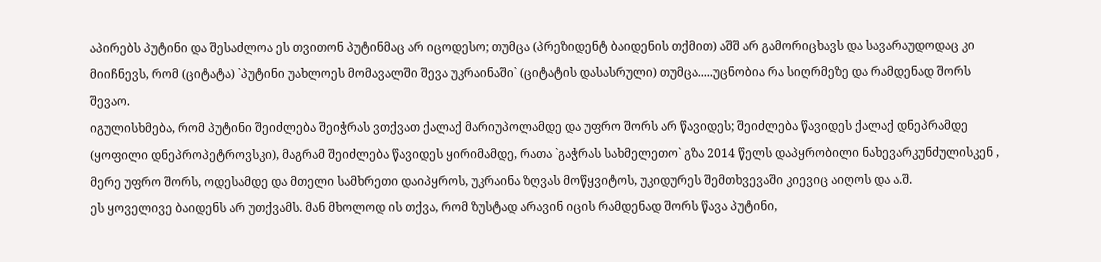აპირებს პუტინი და შესაძლოა ეს თვითონ პუტინმაც არ იცოდესო; თუმცა (პრეზიდენტ ბაიდენის თქმით) აშშ არ გამორიცხავს და სავარაუდოდაც კი მიიჩნევს, რომ (ციტატა) `პუტინი უახლოეს მომავალში შევა უკრაინაში` (ციტატის დასასრული) თუმცა.....უცნობია რა სიღრმეზე და რამდენად შორს შევაო.
იგულისხმება, რომ პუტინი შეიძლება შეიჭრას ვთქვათ ქალაქ მარიუპოლამდე და უფრო შორს არ წავიდეს; შეიძლება წავიდეს ქალაქ დნეპრამდე (ყოფილი დნეპროპეტროვსკი), მაგრამ შეიძლება წავიდეს ყირიმამდე, რათა `გაჭრას სახმელეთო` გზა 2014 წელს დაპყრობილი ნახევარკუნძულისკენ , მერე უფრო შორს, ოდესამდე და მთელი სამხრეთი დაიპყროს, უკრაინა ზღვას მოწყვიტოს, უკიდურეს შემთხვევაში კიევიც აიღოს და ა.შ.
ეს ყოველივე ბაიდენს არ უთქვამს. მან მხოლოდ ის თქვა, რომ ზუსტად არავინ იცის რამდენად შორს წავა პუტინი,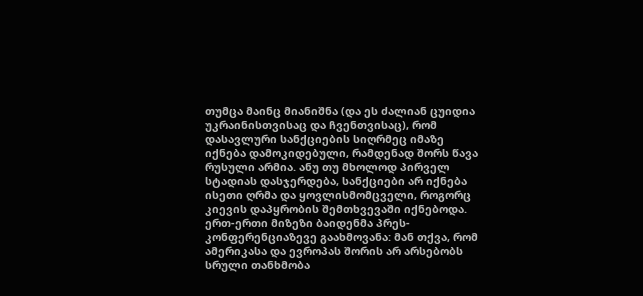თუმცა მაინც მიანიშნა (და ეს ძალიან ცუიდია უკრაინისთვისაც და ჩვენთვისაც), რომ დასავლური სანქციების სიღრმეც იმაზე იქნება დამოკიდებული, რამდენად შორს წავა რუსული არმია. ანუ თუ მხოლოდ პირველ სტადიას დასჯერდება, სანქციები არ იქნება ისეთი ღრმა და ყოვლისმომცველი, როგორც კიევის დაპყრობის შემთხვევაში იქნებოდა.
ერთ-ერთი მიზეზი ბაიდენმა პრეს-კონფერენციაზევე გაახმოვანა: მან თქვა, რომ ამერიკასა და ევროპას შორის არ არსებობს სრული თანხმობა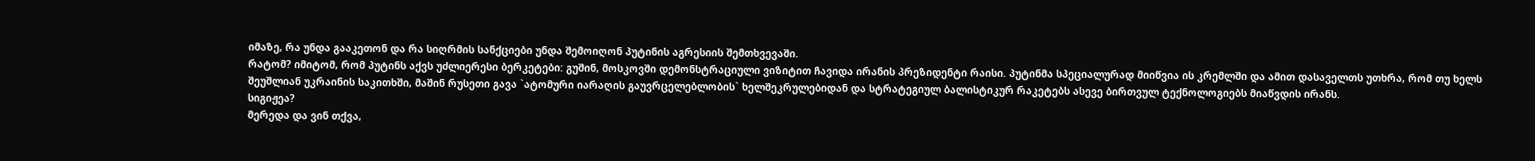იმაზე, რა უნდა გააკეთონ და რა სიღრმის სანქციები უნდა შემოიღონ პუტინის აგრესიის შემთხვევაში.
რატომ? იმიტომ, რომ პუტინს აქვს უძლიერესი ბერკეტები: გუშინ, მოსკოვში დემონსტრაციული ვიზიტით ჩავიდა ირანის პრეზიდენტი რაისი. პუტინმა სპეციალურად მიიწვია ის კრემლში და ამით დასაველთს უთხრა, რომ თუ ხელს შეუშლიან უკრაინის საკითხში, მაშინ რუსეთი გავა `ატომური იარაღის გაუვრცელებლობის` ხელშეკრულებიდან და სტრატეგიულ ბალისტიკურ რაკეტებს ასევე ბირთვულ ტექნოლოგიებს მიაწვდის ირანს.
სიგიჟეა?
მერედა და ვინ თქვა,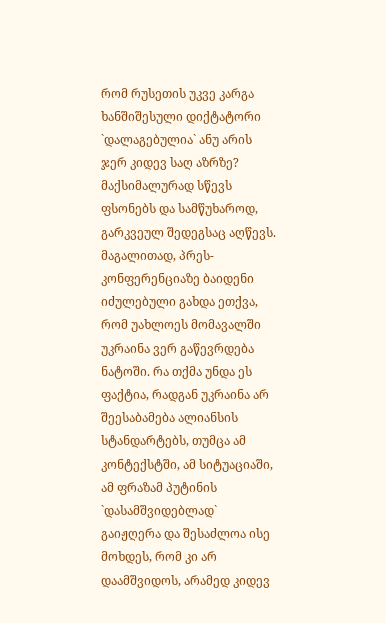რომ რუსეთის უკვე კარგა ხანშიშესული დიქტატორი `დალაგებულია` ანუ არის ჯერ კიდევ საღ აზრზე? მაქსიმალურად სწევს ფსონებს და სამწუხაროდ, გარკვეულ შედეგსაც აღწევს.
მაგალითად, პრეს-კონფერენციაზე ბაიდენი იძულებული გახდა ეთქვა, რომ უახლოეს მომავალში უკრაინა ვერ გაწევრდება ნატოში. რა თქმა უნდა ეს ფაქტია, რადგან უკრაინა არ შეესაბამება ალიანსის სტანდარტებს, თუმცა ამ კონტექსტში, ამ სიტუაციაში, ამ ფრაზამ პუტინის `დასამშვიდებლად` გაიჟღერა და შესაძლოა ისე მოხდეს, რომ კი არ დაამშვიდოს, არამედ კიდევ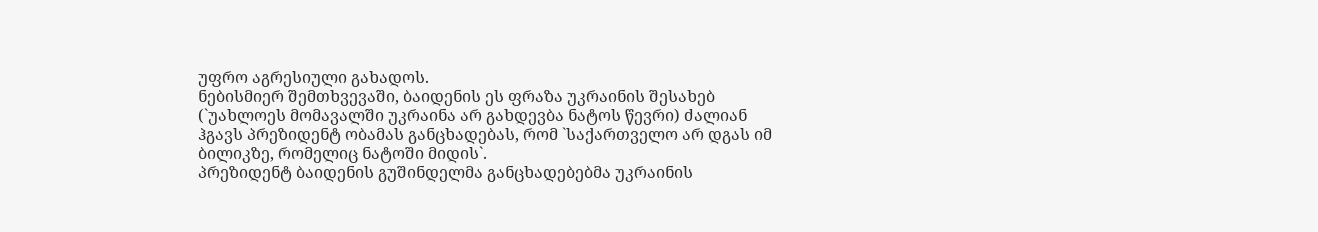უფრო აგრესიული გახადოს.
ნებისმიერ შემთხვევაში, ბაიდენის ეს ფრაზა უკრაინის შესახებ (`უახლოეს მომავალში უკრაინა არ გახდევბა ნატოს წევრი) ძალიან ჰგავს პრეზიდენტ ობამას განცხადებას, რომ `საქართველო არ დგას იმ ბილიკზე, რომელიც ნატოში მიდის`.
პრეზიდენტ ბაიდენის გუშინდელმა განცხადებებმა უკრაინის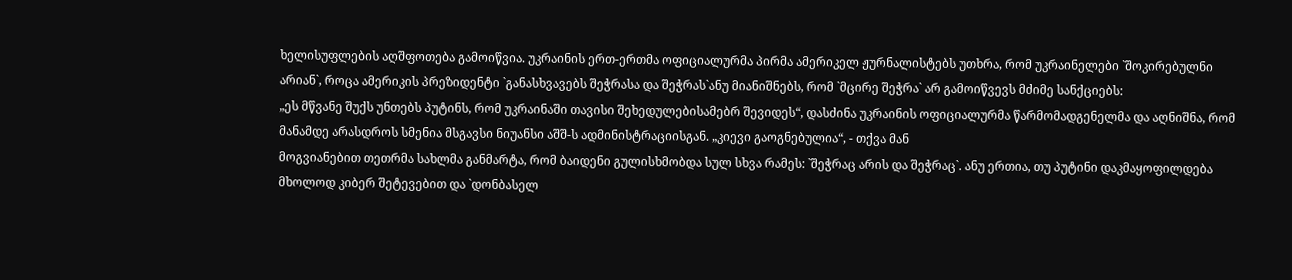ხელისუფლების აღშფოთება გამოიწვია. უკრაინის ერთ-ერთმა ოფიციალურმა პირმა ამერიკელ ჟურნალისტებს უთხრა, რომ უკრაინელები `შოკირებულნი არიან`, როცა ამერიკის პრეზიდენტი `განასხვავებს შეჭრასა და შეჭრას`ანუ მიანიშნებს, რომ `მცირე შეჭრა` არ გამოიწვევს მძიმე სანქციებს:
„ეს მწვანე შუქს უნთებს პუტინს, რომ უკრაინაში თავისი შეხედულებისამებრ შევიდეს“, დასძინა უკრაინის ოფიციალურმა წარმომადგენელმა და აღნიშნა, რომ მანამდე არასდროს სმენია მსგავსი ნიუანსი აშშ-ს ადმინისტრაციისგან. „კიევი გაოგნებულია“, - თქვა მან
მოგვიანებით თეთრმა სახლმა განმარტა, რომ ბაიდენი გულისხმობდა სულ სხვა რამეს: `შეჭრაც არის და შეჭრაც`. ანუ ერთია, თუ პუტინი დაკმაყოფილდება მხოლოდ კიბერ შეტევებით და `დონბასელ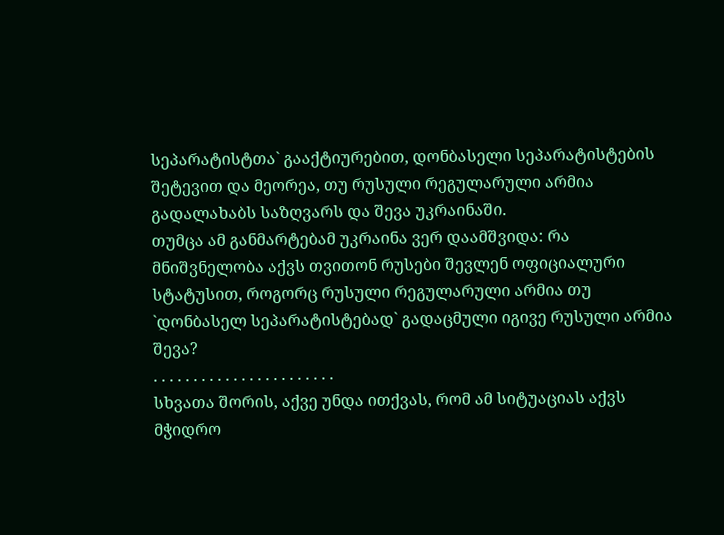სეპარატისტთა` გააქტიურებით, დონბასელი სეპარატისტების შეტევით და მეორეა, თუ რუსული რეგულარული არმია გადალახაბს საზღვარს და შევა უკრაინაში.
თუმცა ამ განმარტებამ უკრაინა ვერ დაამშვიდა: რა მნიშვნელობა აქვს თვითონ რუსები შევლენ ოფიციალური სტატუსით, როგორც რუსული რეგულარული არმია თუ `დონბასელ სეპარატისტებად` გადაცმული იგივე რუსული არმია შევა?
. . . . . . . . . . . . . . . . . . . . . . .
სხვათა შორის, აქვე უნდა ითქვას, რომ ამ სიტუაციას აქვს მჭიდრო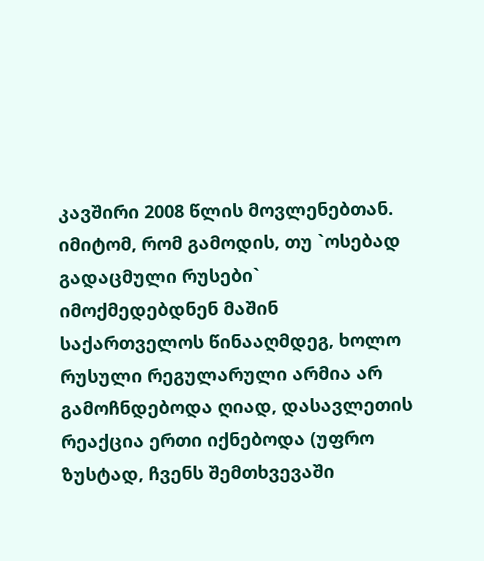კავშირი 2008 წლის მოვლენებთან. იმიტომ, რომ გამოდის, თუ `ოსებად გადაცმული რუსები` იმოქმედებდნენ მაშინ საქართველოს წინააღმდეგ, ხოლო რუსული რეგულარული არმია არ გამოჩნდებოდა ღიად, დასავლეთის რეაქცია ერთი იქნებოდა (უფრო ზუსტად, ჩვენს შემთხვევაში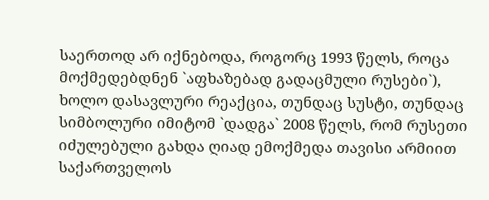საერთოდ არ იქნებოდა, როგორც 1993 წელს, როცა მოქმედებდნენ `აფხაზებად გადაცმული რუსები`), ხოლო დასავლური რეაქცია, თუნდაც სუსტი, თუნდაც სიმბოლური იმიტომ `დადგა` 2008 წელს, რომ რუსეთი იძულებული გახდა ღიად ემოქმედა თავისი არმიით საქართველოს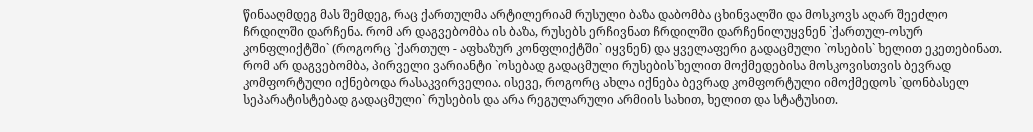წინააღმდეგ მას შემდეგ, რაც ქართულმა არტილერიამ რუსული ბაზა დაბომბა ცხინვალში და მოსკოვს აღარ შეეძლო ჩრდილში დარჩენა. რომ არ დაგვებომბა ის ბაზა, რუსებს ერჩივნათ ჩრდილში დარჩენილუყვნენ `ქართულ-ოსურ კონფლიქტში` (როგორც `ქართულ - აფხაზურ კონფლიქტში` იყვნენ) და ყველაფერი გადაცმული `ოსების` ხელით ეკეთებინათ.
რომ არ დაგვებომბა, პირველი ვარიანტი `ოსებად გადაცმული რუსების`ხელით მოქმედებისა მოსკოვისთვის ბევრად კომფორტული იქნებოდა რასაკვირველია. ისევე, როგორც ახლა იქნება ბევრად კომფორტული იმოქმედოს `დონბასელ სეპარატისტებად გადაცმული` რუსების და არა რეგულარული არმიის სახით, ხელით და სტატუსით.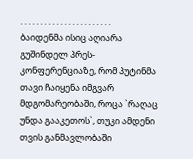. . . . . . . . . . . . . . . . . . . . . . .
ბაიდენმა ისიც აღიარა გუშინდელ პრეს-კონფერენციაზე, რომ პუტინმა თავი ჩაიყენა იმგვარ მდგომარეობაში, როცა `რაღაც უნდა გააკეთოს`, თუკი ამდენი თვის განმავლობაში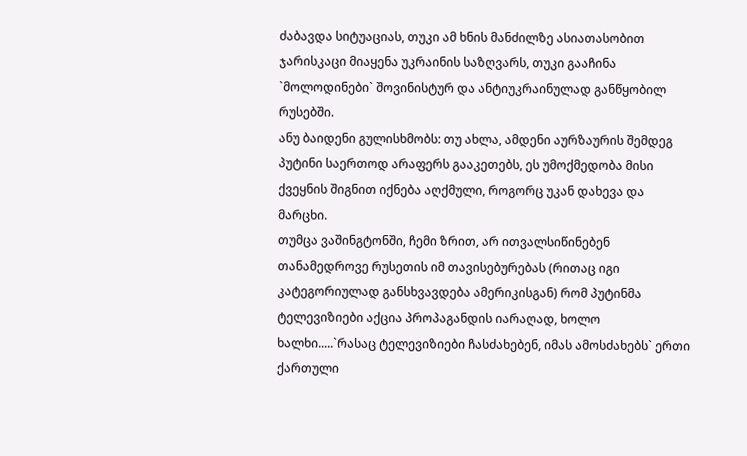ძაბავდა სიტუაციას, თუკი ამ ხნის მანძილზე ასიათასობით ჯარისკაცი მიაყენა უკრაინის საზღვარს, თუკი გააჩინა `მოლოდინები` შოვინისტურ და ანტიუკრაინულად განწყობილ რუსებში.
ანუ ბაიდენი გულისხმობს: თუ ახლა, ამდენი აურზაურის შემდეგ პუტინი საერთოდ არაფერს გააკეთებს, ეს უმოქმედობა მისი ქვეყნის შიგნით იქნება აღქმული, როგორც უკან დახევა და მარცხი.
თუმცა ვაშინგტონში, ჩემი ზრით, არ ითვალსიწინებენ თანამედროვე რუსეთის იმ თავისებურებას (რითაც იგი კატეგორიულად განსხვავდება ამერიკისგან) რომ პუტინმა ტელევიზიები აქცია პროპაგანდის იარაღად, ხოლო ხალხი.....`რასაც ტელევიზიები ჩასძახებენ, იმას ამოსძახებს` ერთი ქართული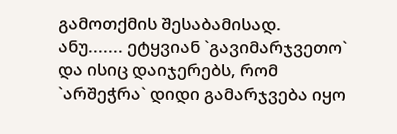გამოთქმის შესაბამისად.
ანუ....... ეტყვიან `გავიმარჯვეთო` და ისიც დაიჯერებს, რომ `არშეჭრა` დიდი გამარჯვება იყო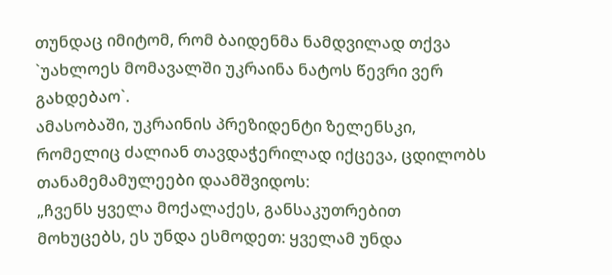თუნდაც იმიტომ, რომ ბაიდენმა ნამდვილად თქვა `უახლოეს მომავალში უკრაინა ნატოს წევრი ვერ გახდებაო`.
ამასობაში, უკრაინის პრეზიდენტი ზელენსკი, რომელიც ძალიან თავდაჭერილად იქცევა, ცდილობს თანამემამულეები დაამშვიდოს:
„ჩვენს ყველა მოქალაქეს, განსაკუთრებით მოხუცებს, ეს უნდა ესმოდეთ: ყველამ უნდა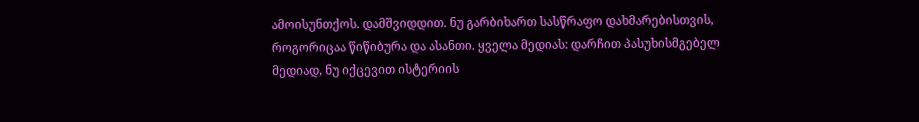ამოისუნთქოს. დამშვიდდით. ნუ გარბიხართ სასწრაფო დახმარებისთვის, როგორიცაა წიწიბურა და ასანთი. ყველა მედიას: დარჩით პასუხისმგებელ მედიად, ნუ იქცევით ისტერიის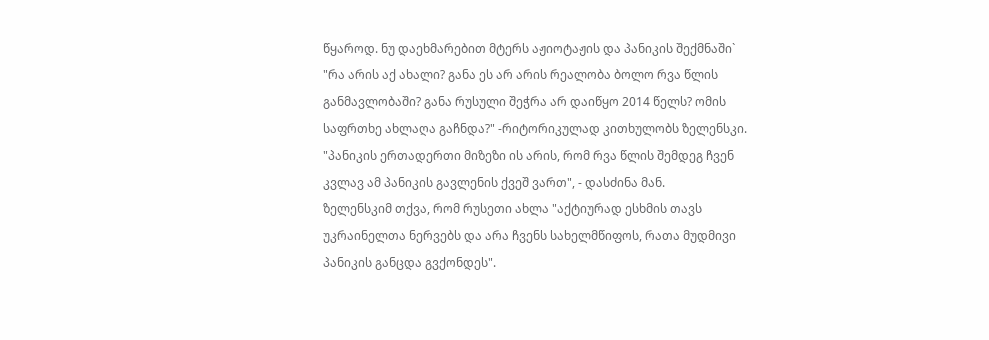წყაროდ. ნუ დაეხმარებით მტერს აჟიოტაჟის და პანიკის შექმნაში`
"რა არის აქ ახალი? განა ეს არ არის რეალობა ბოლო რვა წლის განმავლობაში? განა რუსული შეჭრა არ დაიწყო 2014 წელს? ომის საფრთხე ახლაღა გაჩნდა?" -რიტორიკულად კითხულობს ზელენსკი. "პანიკის ერთადერთი მიზეზი ის არის, რომ რვა წლის შემდეგ ჩვენ კვლავ ამ პანიკის გავლენის ქვეშ ვართ", - დასძინა მან.
ზელენსკიმ თქვა, რომ რუსეთი ახლა "აქტიურად ესხმის თავს უკრაინელთა ნერვებს და არა ჩვენს სახელმწიფოს, რათა მუდმივი პანიკის განცდა გვქონდეს".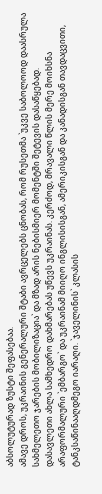აბსოლუტურად ზუსტი შეფასებაა.
ამავე დროს, უკრაინის გენერალური შტაბი ავრცელებს ცნობას, რომ რუსეთმა `უკვე საბოლოოდ დაასრულა სახმელეთო ჯარების მობილიზაცია` და მზად არის ნებისმიერ მომენტში შეტევის დასაწყებად.
დასავლეთი ახლა სამხედრო დახმარებას უწევს უკრაინას. კერძოდ, მრავალი წლის მერე მოიხსნა არაფორმალური `ემბარგო` და უკრაინამ მიიღო ინგლისისგან, ამერიკისგან და კანადისგან თავდაცვითი, ტანკსაწინააღდმეგო იარაღი. `ჯაველინის` კლასის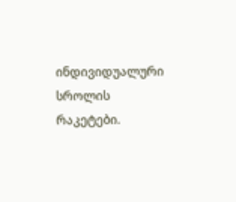ინდივიდუალური სროლის რაკეტები.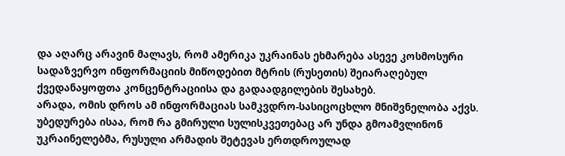და აღარც არავინ მალავს, რომ ამერიკა უკრაინას ეხმარება ასევე კოსმოსური სადაზვერვო ინფორმაციის მიწოდებით მტრის (რუსეთის) შეიარაღებულ ქვედანაყოფთა კონცენტრაციისა და გადაადგილების შესახებ.
არადა, ომის დროს ამ ინფორმაციას სამკვდრო-სასიცოცხლო მნიშვნელობა აქვს.
უბედურება ისაა, რომ რა გმირული სულისკვეთებაც არ უნდა გმოამვლინონ უკრაინელებმა, რუსული არმადის შეტევას ერთდროულად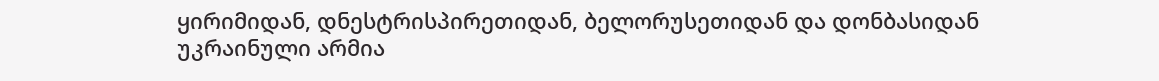ყირიმიდან, დნესტრისპირეთიდან, ბელორუსეთიდან და დონბასიდან უკრაინული არმია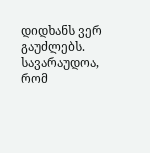დიდხანს ვერ გაუძლებს.
სავარაუდოა, რომ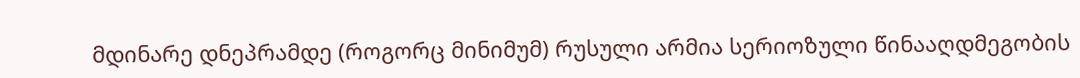მდინარე დნეპრამდე (როგორც მინიმუმ) რუსული არმია სერიოზული წინააღდმეგობის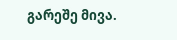გარეშე მივა.